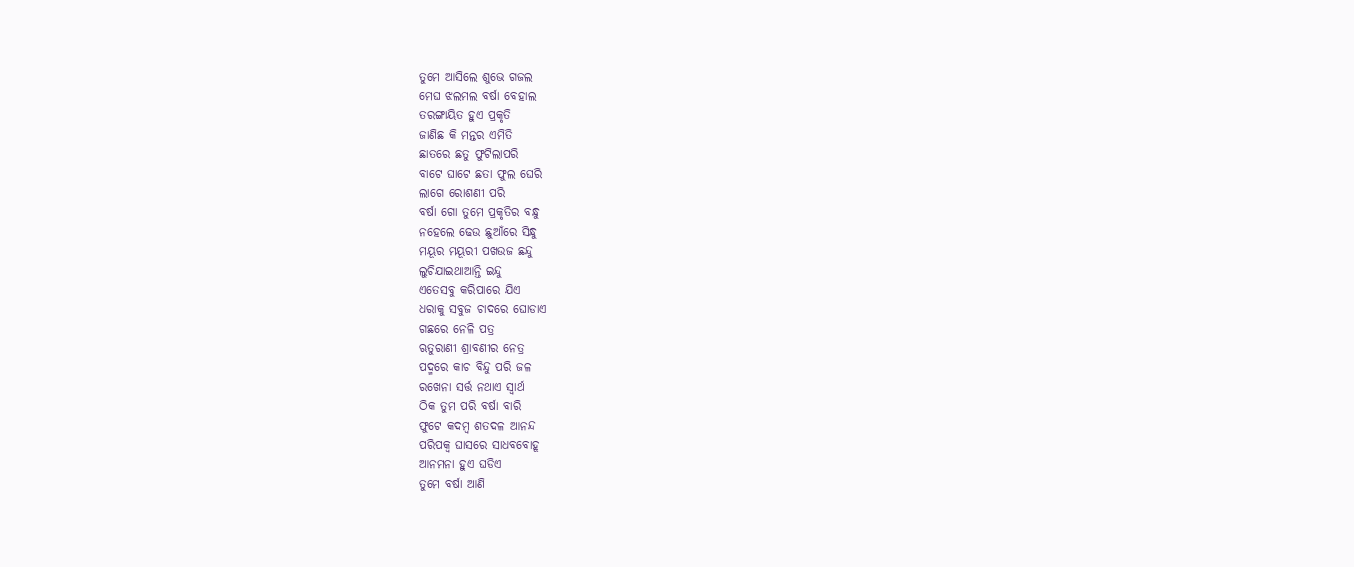ତୁମେ ଆସିଲେ ଶୁଭେ ଗଜଲ
ମେଘ ଝଲମଲ ବର୍ଷା ବେହାଲ
ତରଙ୍ଗାୟିତ ହୁଏ ପ୍ରକୃତି
ଜାଣିଛ କି ମନ୍ତର ଏମିତି
ଛାତରେ ଛତୁ ଫୁଟିଲାପରି
ବାଟେ ଘାଟେ ଛତା ଫୁଲ ଘେରି
ଲାଗେ ରୋଶଣୀ ପରି
ବର୍ଷା ଗୋ ତୁମେ ପ୍ରକୃତିର ବନ୍ଧୁ
ନହେଲେ ଢେଉ ଛୁଆଁରେ ସିନ୍ଧୁ
ମୟୂର ମୟୂରୀ ପଖଉଜ ଛନ୍ଦୁ
ଲୁଚିଯାଇଥାଆନ୍ତି ଇନ୍ଦୁ
ଏତେସବୁ କରିପାରେ ଯିଏ
ଧରାକୁ ସବୁଜ ଚାଦରେ ଘୋଡାଏ
ଗଛରେ ନେଳି ପତ୍ର
ଋତୁରାଣୀ ଶ୍ରାବଣୀର ନେତ୍ର
ପଦ୍ମରେ କାଚ ବିନ୍ଦୁ ପରି ଜଳ
ରଖେନା ସର୍ତ୍ତ ନଥାଏ ସ୍ୱାର୍ଥ
ଠିକ ତୁମ ପରି ବର୍ଷା ବାରି
ଫୁଟେ କଦମ୍ବ ଶତଦଳ ଆନନ୍ଦ
ପରିପକ୍ୱ ଘାସରେ ସାଧବବୋହୂ
ଆନମନା ହୁଏ ଘଡିଏ
ତୁମେ ବର୍ଷା ଆଣି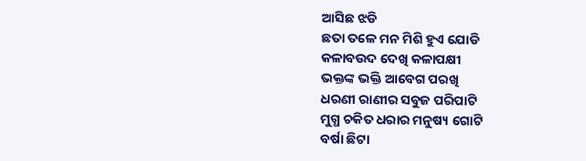ଆସିଛ ଝଡି
ଛତା ତଳେ ମନ ମିଶି ହୁଏ ଯୋଡି
କଳାବଉଦ ଦେଖି କଳାପକ୍ଷୀ
ଭକ୍ତଙ୍କ ଭକ୍ତି ଆବେଗ ପରଖି
ଧରଣୀ ରାଣୀର ସବୁଜ ପରିପାଟି
ମୁଗ୍ଧ ଚକିତ ଧରାର ମନୁଷ୍ୟ ଗୋଟି
ବର୍ଷା ଛିଟା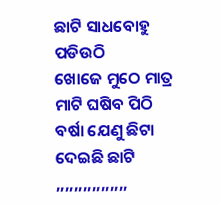ଛାଟି ସାଧବୋହୁ ପଡିଉଠି
ଖୋଜେ ମୁଠେ ମାତ୍ର ମାଟି ଘଷିବ ପିଠି
ବର୍ଷା ଯେଣୁ ଛିଟା ଦେଇଛି ଛାଟି
,,,,,,,,,,,,,,,,